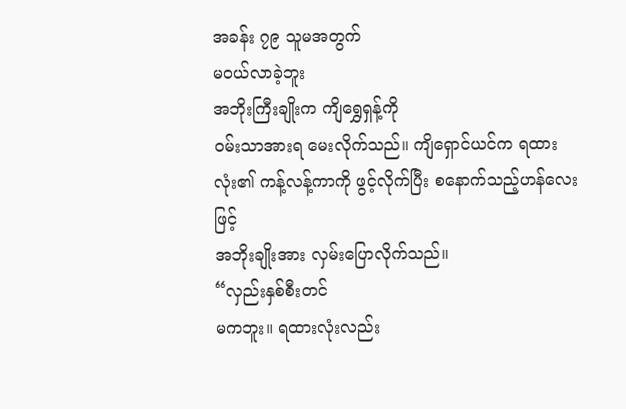အခန်း ၇၉ သူမအတွက်
မဝယ်လာခဲ့ဘူး
အဘိုးကြီးချိုးက ကျိရွှေရှန့်ကို
ဝမ်းသာအားရ မေးလိုက်သည်။ ကျိရှောင်ယင်က ရထားလုံး၏ ကန့်လန့်ကာကို ဖွင့်လိုက်ပြီး စနောက်သည့်ဟန်လေးဖြင့်
အဘိုးချိုးအား လှမ်းပြောလိုက်သည်။
“လှည်းနှစ်စီးတင်
မကဘူး။ ရထားလုံးလည်း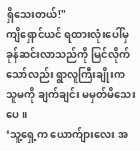ရှိသေးတယ်!"
ကျိရှောင်ယင် ရထားလုံးပေါ်မှ
ခုန်ဆင်းလာသည်ကို မြင်လိုက်သော်လည်း ရွာလူကြီးချိုးက သူမကို ချက်ချင်း မမှတ်မိသေးပေ။
‘သူ့ရှေ့က ယောက်ျားလေး အ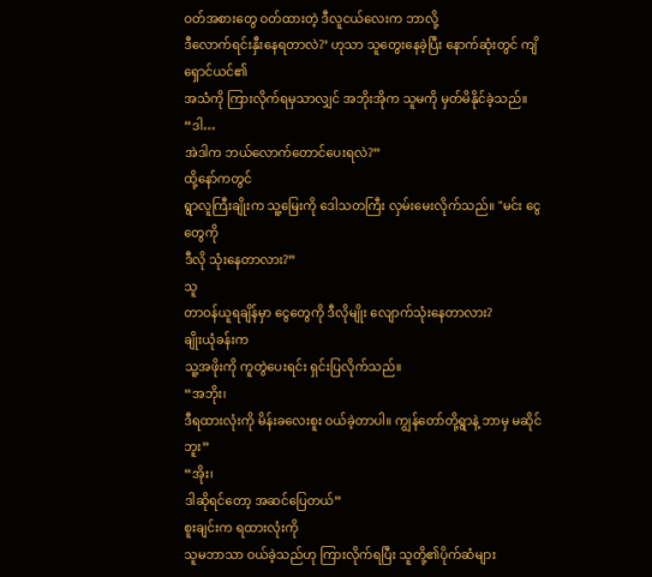ဝတ်အစားတွေ ဝတ်ထားတဲ့ ဒီလူငယ်လေးက ဘာလို့
ဒီလောက်ရင်းနှီးနေရတာလဲ?’ ဟုသာ သူတွေးနေခဲ့ပြီး နောက်ဆုံးတွင် ကျိရှောင်ယင်၏
အသံကို ကြားလိုက်ရမှသာလျှင် အဘိုးအိုက သူမကို မှတ်မိနိုင်ခဲ့သည်။
“ဒါ…
အဲဒါက ဘယ်လောက်တောင်ပေးရလဲ?”
ထို့နော်ကတွင်
ရွာလူကြီးချိုးက သူ့မြေးကို ဒေါသတကြီး လှမ်းမေးလိုက်သည်။ "မင်း ငွေတွေကို
ဒီလို သုံးနေတာလား?”
သူ
တာဝန်ယူရချိန်မှာ ငွေတွေကို ဒီလိုမျိုး လျောက်သုံးနေတာလား?
ချိုးယုံခန်းက
သူ့အဖိုးကို ကူတွဲပေးရင်း ရှင်းပြလိုက်သည်။
“အဘိုး၊
ဒီရထားလုံးကို မိန်းခလေးစူး ဝယ်ခဲ့တာပါ။ ကျွန်တော်တို့ရွာနဲ့ ဘာမှ မဆိုင်ဘူး”
“အိုး၊
ဒါဆိုရင်တော့ အဆင်ပြေတယ်”
စူးချင်းက ရထားလုံးကို
သူမဘာသာ ဝယ်ခဲ့သည်ဟု ကြားလိုက်ရပြီး သူတို့၏ပိုက်ဆံများ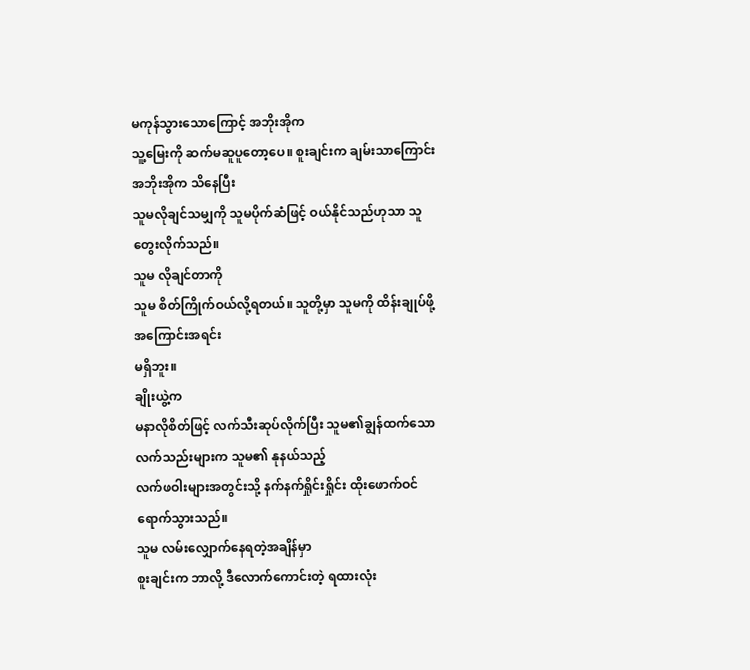မကုန်သွားသောကြောင့် အဘိုးအိုက
သူ့မြေးကို ဆက်မဆူပူတော့ပေ။ စူးချင်းက ချမ်းသာကြောင်း အဘိုးအိုက သိနေပြီး
သူမလိုချင်သမျှကို သူမပိုက်ဆံဖြင့် ဝယ်နိုင်သည်ဟုသာ သူ တွေးလိုက်သည်။
သူမ လိုချင်တာကို
သူမ စိတ်ကြိုက်ဝယ်လို့ရတယ်။ သူတို့မှာ သူမကို ထိန်းချုပ်ဖို့ အကြောင်းအရင်း
မရှိဘူး။
ချိုးယွဲ့က
မနာလိုစိတ်ဖြင့် လက်သီးဆုပ်လိုက်ပြီး သူမ၏ချွန်ထက်သော လက်သည်းများက သူမ၏ နုနယ်သည့်
လက်ဖဝါးများအတွင်းသို့ နက်နက်ရှိုင်းရှိုင်း ထိုးဖောက်ဝင်ရောက်သွားသည်။
သူမ လမ်းလျှောက်နေရတဲ့အချိန်မှာ
စူးချင်းက ဘာလို့ ဒီလောက်ကောင်းတဲ့ ရထားလုံး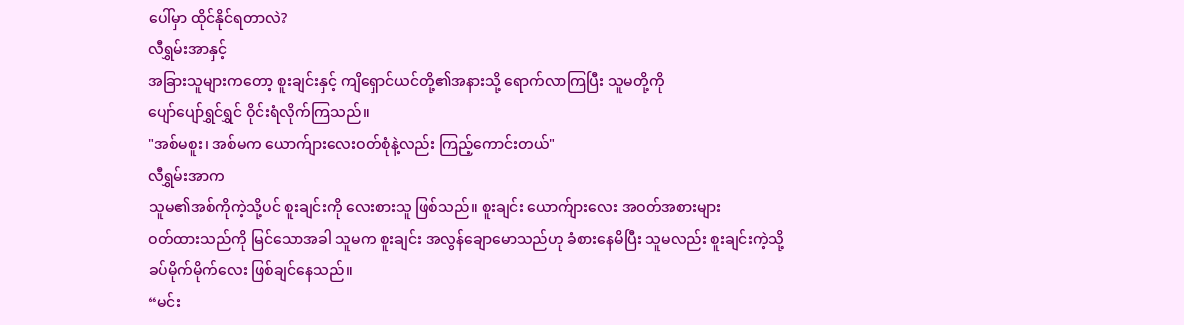ပေါ်မှာ ထိုင်နိုင်ရတာလဲ?
လီရွှမ်းအာနှင့်
အခြားသူများကတော့ စူးချင်းနှင့် ကျိရှောင်ယင်တို့၏အနားသို့ ရောက်လာကြပြီး သူမတို့ကို
ပျော်ပျော်ရွှင်ရွှင် ဝိုင်းရံလိုက်ကြသည်။
"အစ်မစူး၊ အစ်မက ယောက်ျားလေးဝတ်စုံနဲ့လည်း ကြည့်ကောင်းတယ်"
လီရွှမ်းအာက
သူမ၏အစ်ကိုကဲ့သို့ပင် စူးချင်းကို လေးစားသူ ဖြစ်သည်။ စူးချင်း ယောက်ျားလေး အဝတ်အစားများ
ဝတ်ထားသည်ကို မြင်သောအခါ သူမက စူးချင်း အလွန်ချောမောသည်ဟု ခံစားနေမိပြီး သူမလည်း စူးချင်းကဲ့သို့
ခပ်မိုက်မိုက်လေး ဖြစ်ချင်နေသည်။
“မင်း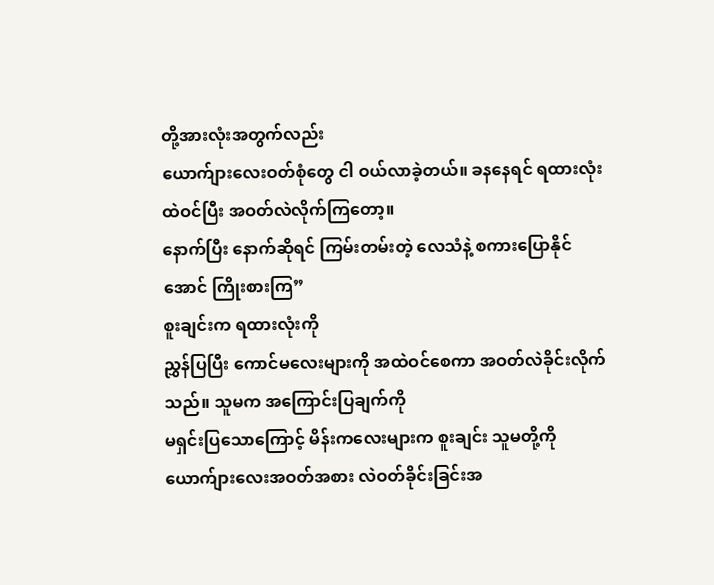တို့အားလုံးအတွက်လည်း
ယောက်ျားလေးဝတ်စုံတွေ ငါ ဝယ်လာခဲ့တယ်။ ခနနေရင် ရထားလုံးထဲဝင်ပြီး အဝတ်လဲလိုက်ကြတော့။
နောက်ပြီး နောက်ဆိုရင် ကြမ်းတမ်းတဲ့ လေသံနဲ့ စကားပြောနိုင်အောင် ကြိုးစားကြ”
စူးချင်းက ရထားလုံးကို
ညွှန်ပြပြီး ကောင်မလေးများကို အထဲဝင်စေကာ အဝတ်လဲခိုင်းလိုက်သည်။ သူမက အကြောင်းပြချက်ကို
မရှင်းပြသောကြောင့် မိန်းကလေးများက စူးချင်း သူမတို့ကို ယောက်ျားလေးအဝတ်အစား လဲဝတ်ခိုင်းခြင်းအ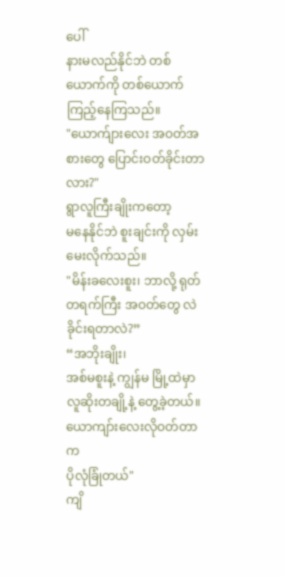ပေါ်
နားမလည်နိုင်ဘဲ တစ်ယောက်ကို တစ်ယောက် ကြည့်နေကြသည်။
"ယောက်ျားလေး အဝတ်အစားတွေ ပြောင်းဝတ်ခိုင်းတာလား?"
ရွာလူကြီးချိုးကတော့
မနေနိုင်ဘဲ စူးချင်းကို လှမ်းမေးလိုက်သည်။
"မိန်းခလေးစူး၊ ဘာလို့ ရုတ်တရက်ကြီး အဝတ်တွေ လဲခိုင်းရတာလဲ?”
“အဘိုးချိုး၊
အစ်မစူးနဲ့ ကျွန်မ မြို့ထဲမှာ လူဆိုးတချို့နဲ့ တွေ့ခဲ့တယ်။ ယောကျာ်းလေးလိုဝတ်တာက
ပိုလုံခြုံတယ်"
ကျိ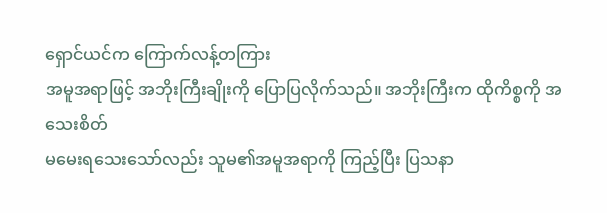ရှောင်ယင်က ကြောက်လန့်တကြား
အမူအရာဖြင့် အဘိုးကြီးချိုးကို ပြောပြလိုက်သည်။ အဘိုးကြီးက ထိုကိစ္စကို အသေးစိတ်
မမေးရသေးသော်လည်း သူမ၏အမူအရာကို ကြည့်ပြီး ပြသနာ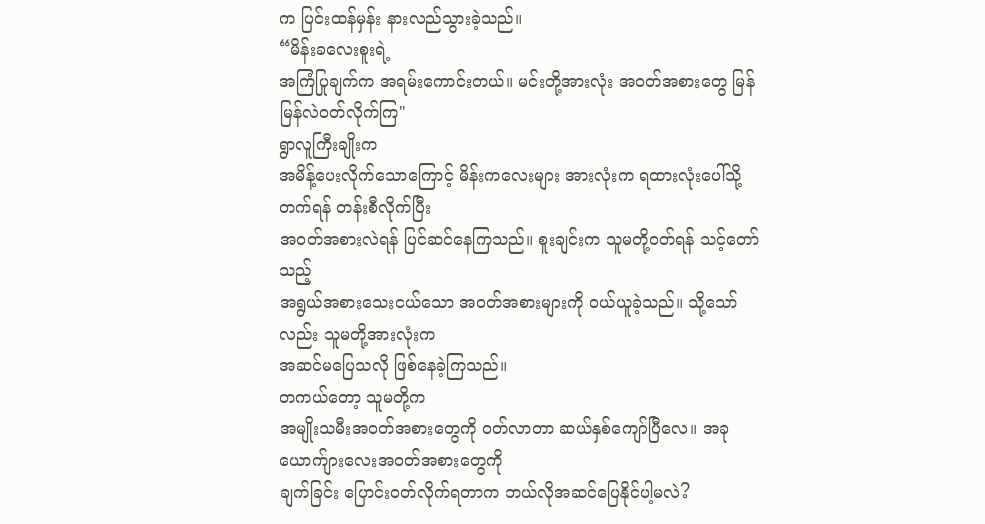က ပြင်းထန်မှန်း နားလည်သွားခဲ့သည်။
“မိန်းခလေးစူးရဲ့
အကြံပြုချက်က အရမ်းကောင်းတယ်။ မင်းတို့အားလုံး အဝတ်အစားတွေ မြန်မြန်လဲဝတ်လိုက်ကြ"
ရွာလူကြီးချိုးက
အမိန့်ပေးလိုက်သောကြောင့် မိန်းကလေးများ အားလုံးက ရထားလုံးပေါ်သို့ တက်ရန် တန်းစီလိုက်ပြီး
အဝတ်အစားလဲရန် ပြင်ဆင်နေကြသည်။ စူးချင်းက သူမတို့ဝတ်ရန် သင့်တော်သည့်
အရွယ်အစားသေးငယ်သော အဝတ်အစားများကို ဝယ်ယူခဲ့သည်။ သို့သော်လည်း သူမတို့အားလုံးက
အဆင်မပြေသလို ဖြစ်နေခဲ့ကြသည်။
တကယ်တော့ သူမတို့က
အမျိုးသမီးအဝတ်အစားတွေကို ဝတ်လာတာ ဆယ်နှစ်ကျော်ပြီလေ။ အခုယောက်ျားလေးအဝတ်အစားတွေကို
ချက်ခြင်း ပြောင်းဝတ်လိုက်ရတာက ဘယ်လိုအဆင်ပြေနိုင်ပါ့မလဲ?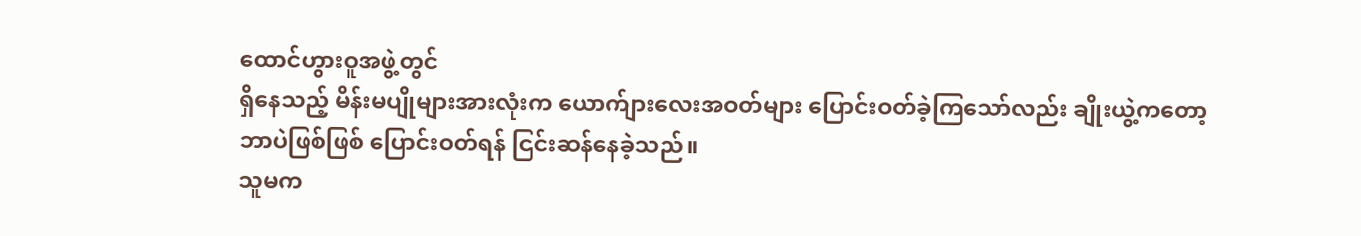ထောင်ဟွားဝူအဖွဲ့တွင်
ရှိနေသည့် မိန်းမပျိုများအားလုံးက ယောက်ျားလေးအဝတ်များ ပြောင်းဝတ်ခဲ့ကြသော်လည်း ချိုးယွဲ့ကတော့
ဘာပဲဖြစ်ဖြစ် ပြောင်းဝတ်ရန် ငြင်းဆန်နေခဲ့သည်။
သူမက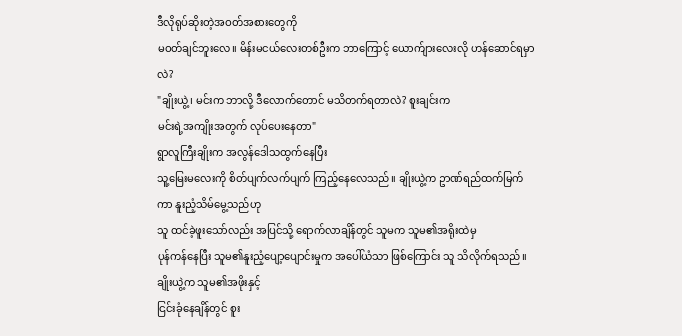ဒီလိုရုပ်ဆိုးတဲ့အဝတ်အစားတွေကို
မဝတ်ချင်ဘူးလေ။ မိန်းမငယ်လေးတစ်ဦးက ဘာကြောင့် ယောက်ျားလေးလို ဟန်ဆောင်ရမှာလဲ?
"ချိုးယွဲ့၊ မင်းက ဘာလို့ ဒီလောက်တောင် မသိတက်ရတာလဲ? စူးချင်းက
မင်းရဲ့အကျိုးအတွက် လုပ်ပေးနေတာ"
ရွာလူကြီးချိုးက အလွန်ဒေါသထွက်နေပြီး
သူ့မြေးမလေးကို စိတ်ပျက်လက်ပျက် ကြည့်နေလေသည်။ ချိုးယွဲ့က ဥာဏ်ရည်ထက်မြက်ကာ နူးညံ့သိမ်မွေ့သည်ဟု
သူ ထင်ခဲ့ဖူးသော်လည်း အပြင်သို့ ရောက်လာချိန်တွင် သူမက သူမ၏အရိုးထဲမှ
ပုန်ကန်နေပြီး သူမ၏နူးညံ့ပျော့ပျောင်းမှုက အပေါ်ယံသာ ဖြစ်ကြောင်း သူ သိလိုက်ရသည်။
ချိုးယွဲ့က သူမ၏အဖိုးနှင့်
ငြင်းခုံနေချိန်တွင် စူး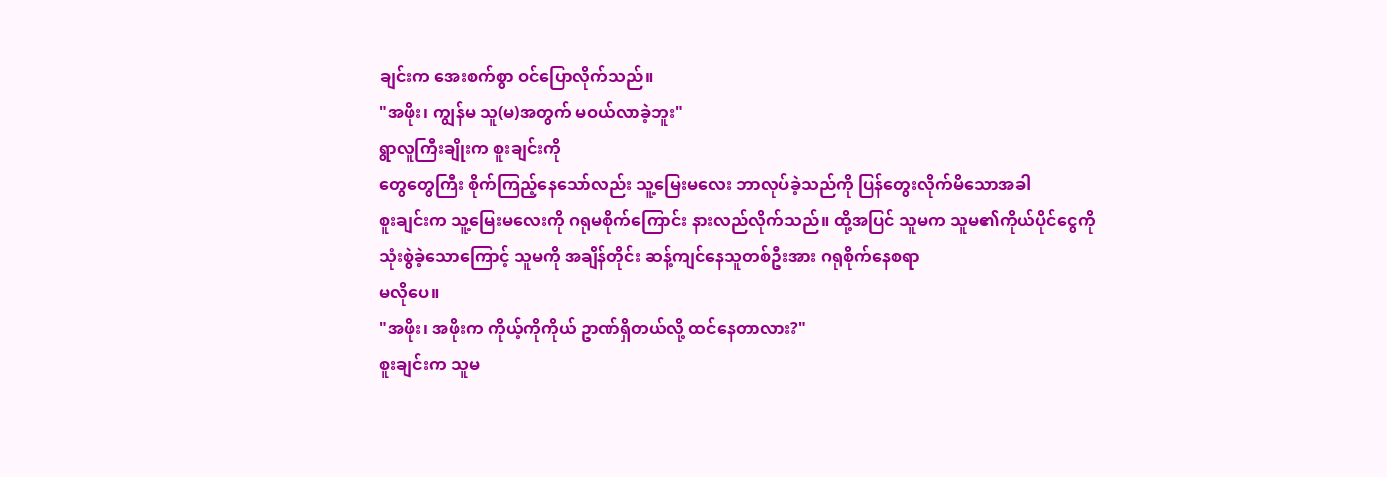ချင်းက အေးစက်စွာ ဝင်ပြောလိုက်သည်။
"အဖိုး၊ ကျွန်မ သူ(မ)အတွက် မဝယ်လာခဲ့ဘူး"
ရွာလူကြီးချိုးက စူးချင်းကို
တွေတွေကြီး စိုက်ကြည့်နေသော်လည်း သူ့မြေးမလေး ဘာလုပ်ခဲ့သည်ကို ပြန်တွေးလိုက်မိသောအခါ
စူးချင်းက သူ့မြေးမလေးကို ဂရုမစိုက်ကြောင်း နားလည်လိုက်သည်။ ထို့အပြင် သူမက သူမ၏ကိုယ်ပိုင်ငွေကို
သုံးစွဲခဲ့သောကြောင့် သူမကို အချိန်တိုင်း ဆန့်ကျင်နေသူတစ်ဦးအား ဂရုစိုက်နေစရာ
မလိုပေ။
"အဖိုး၊ အဖိုးက ကိုယ့်ကိုကိုယ် ဥာဏ်ရှိတယ်လို့ ထင်နေတာလား?"
စူးချင်းက သူမ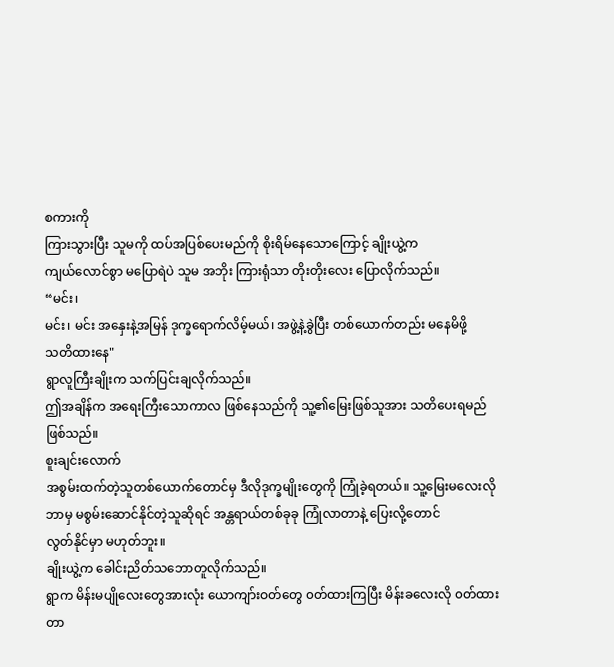စကားကို
ကြားသွားပြီး သူမကို ထပ်အပြစ်ပေးမည်ကို စိုးရိမ်နေသောကြောင့် ချိုးယွဲ့က
ကျယ်လောင်စွာ မပြောရဲပဲ သူမ အဘိုး ကြားရုံသာ တိုးတိုးလေး ပြောလိုက်သည်။
“မင်း၊
မင်း၊ မင်း အနှေးနဲ့အမြန် ဒုက္ခရောက်လိမ့်မယ်၊ အဖွဲ့နဲ့ခွဲပြီး တစ်ယောက်တည်း မနေမိဖို့
သတိထားနေ"
ရွာလူကြီးချိုးက သက်ပြင်းချလိုက်သည်။
ဤအချိန်က အရေးကြီးသောကာလ ဖြစ်နေသည်ကို သူ့၏မြေးဖြစ်သူအား သတိပေးရမည် ဖြစ်သည်။
စူးချင်းလောက်
အစွမ်းထက်တဲ့သူတစ်ယောက်တောင်မှ ဒီလိုဒုက္ခမျိုးတွေကို ကြုံခဲ့ရတယ်။ သူ့မြေးမလေးလို
ဘာမှ မစွမ်းဆောင်နိုင်တဲ့သူဆိုရင် အန္တရာယ်တစ်ခုခု ကြုံလာတာနဲ့ ပြေးလို့တောင်
လွတ်နိုင်မှာ မဟုတ်ဘူး။
ချိုးယွဲ့က ခေါင်းညိတ်သဘောတူလိုက်သည်။
ရွာက မိန်းမပျိုလေးတွေအားလုံး ယောကျာ်းဝတ်တွေ ၀တ်ထားကြပြီး မိန်းခလေးလို ၀တ်ထားတာ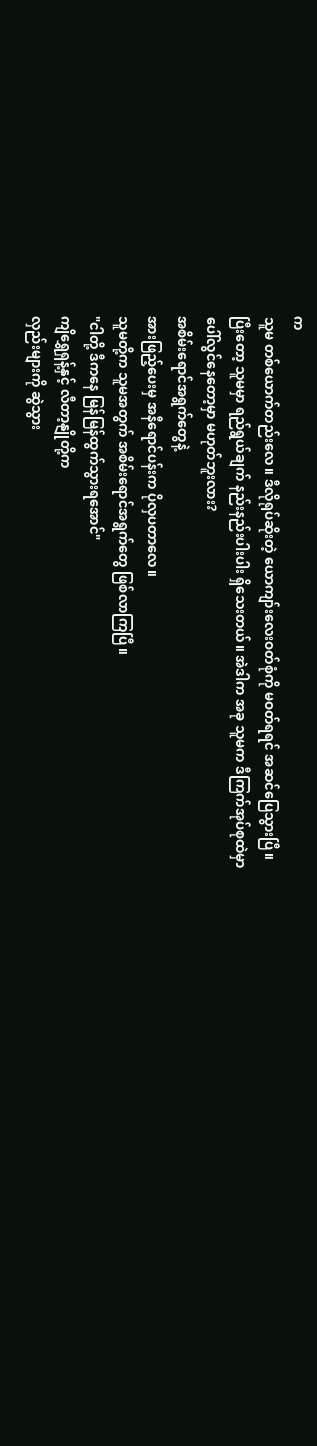က
သူမ တစ်ယောက်တည်းလေ။ ဒီလိုရုပ်ဆိုးတဲ့ ယောကျာ်းလေးဝတ်စုံကို မဝတ်ရရင် အဆင်ပြေသွားပြီ။
ပြီးတော့ သူမမှာ ရည်ရွယ်ချက် နည်းနည်းပါးပါး ရှိသေးတယ်။ အဲဒါက အခု သူမက ဒီကြက်အုပ်စုထဲမှာ
ပေါ်လွင်နေတော့မှာ မဟုတ်ဘူးလား?
အစိမ်းရောင်အရွက်တွေနဲ့
အားဖြည့်ပေးမှ အနီရောင်ပန်းက ပိုလှပတာလေ။
သူမတို့က သူမအတွက် အစိမ်းရောင်အရွက်တွေ ဖြစ်လာကြပြီ။
"ငါတို့ ဒီကနေ မြန်မြန်ထွက်သွားရအောင်"
ကျိရွှေရှန့်နှင့် လီတာ့နျိုတို့က
လှည်းများကို ဆွဲသွား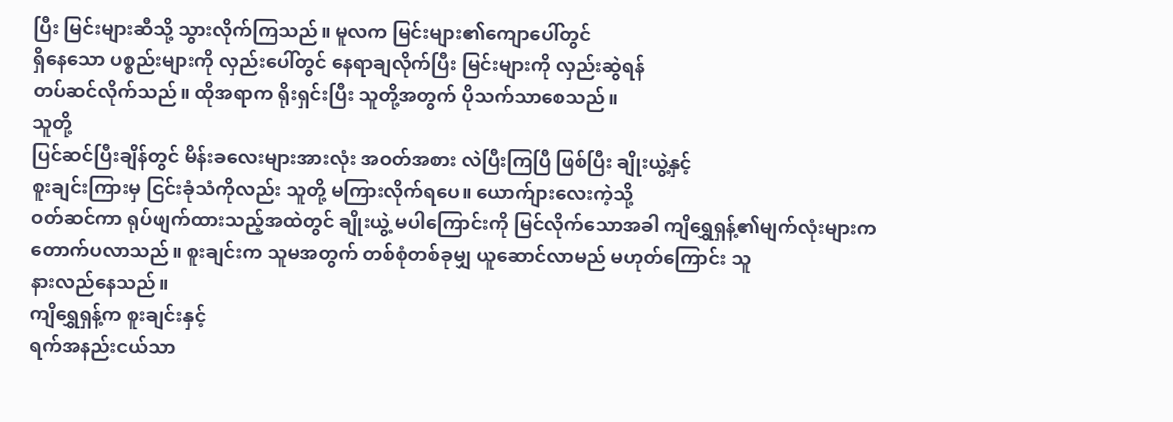ပြီး မြင်းများဆီသို့ သွားလိုက်ကြသည်။ မူလက မြင်းများ၏ကျောပေါ်တွင်
ရှိနေသော ပစ္စည်းများကို လှည်းပေါ်တွင် နေရာချလိုက်ပြီး မြင်းများကို လှည်းဆွဲရန်
တပ်ဆင်လိုက်သည်။ ထိုအရာက ရိုးရှင်းပြီး သူတို့အတွက် ပိုသက်သာစေသည်။
သူတို့
ပြင်ဆင်ပြီးချိန်တွင် မိန်းခလေးများအားလုံး အဝတ်အစား လဲပြီးကြပြီ ဖြစ်ပြီး ချိုးယွဲ့နှင့်
စူးချင်းကြားမှ ငြင်းခုံသံကိုလည်း သူတို့ မကြားလိုက်ရပေ။ ယောက်ျားလေးကဲ့သို့
ဝတ်ဆင်ကာ ရုပ်ဖျက်ထားသည့်အထဲတွင် ချိုးယွဲ့ မပါကြောင်းကို မြင်လိုက်သောအခါ ကျိရွှေရှန့်၏မျက်လုံးများက
တောက်ပလာသည်။ စူးချင်းက သူမအတွက် တစ်စုံတစ်ခုမျှ ယူဆောင်လာမည် မဟုတ်ကြောင်း သူ
နားလည်နေသည်။
ကျိရွှေရှန့်က စူးချင်းနှင့်
ရက်အနည်းငယ်သာ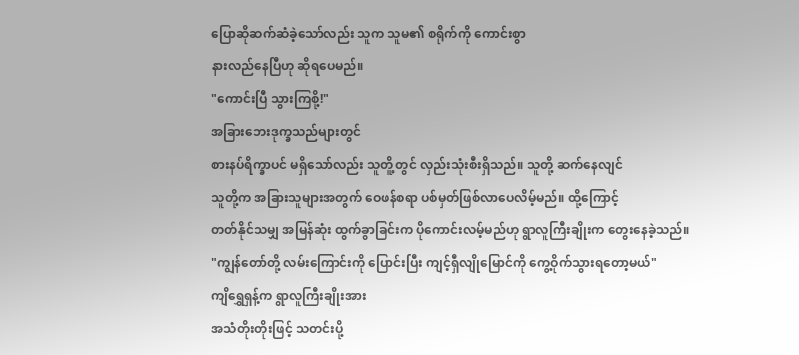ပြောဆိုဆက်ဆံခဲ့သော်လည်း သူက သူမ၏ စရိုက်ကို ကောင်းစွာ
နားလည်နေပြီဟု ဆိုရပေမည်။
"ကောင်းပြီ သွားကြစို့!"
အခြားဘေးဒုက္ခသည်များတွင်
စားနပ်ရိက္ခာပင် မရှိသော်လည်း သူတိူ့တွင် လှည်းသုံးစီးရှိသည်။ သူတို့ ဆက်နေလျင်
သူတို့က အခြားသူများအတွက် ဝေဖန်စရာ ပစ်မှတ်ဖြစ်လာပေလိမ့်မည်။ ထို့ကြောင့်
တတ်နိုင်သမျှ အမြန်ဆုံး ထွက်ခွာခြင်းက ပိုကောင်းလမ့်မည်ဟု ရွာလူကြီးချိုးက တွေးနေခဲ့သည်။
"ကျွန်တော်တို့ လမ်းကြောင်းကို ပြောင်းပြီး ကျင့်ရှီလျိုမြောင်ကို ကွေ့ဝိုက်သွားရတော့မယ်"
ကျိရွှေရှန့်က ရွာလူကြီးချိုးအား
အသံတိုးတိုးဖြင့် သတင်းပို့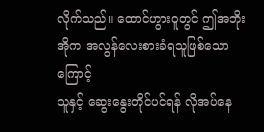လိုက်သည်။ ထောင်ဟွားဝူတွင် ဤအဘိုးအိုက အလွန်လေးစားခံရသူဖြစ်သောကြောင့်
သူနှင့် ဆွေးနွေးတိုင်ပင်ရန် လိုအပ်နေ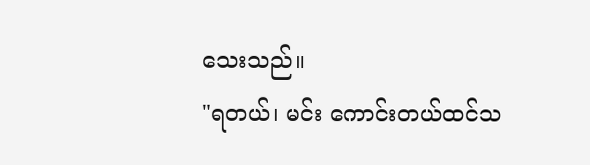သေးသည်။
"ရတယ်၊ မင်း ကောင်းတယ်ထင်သ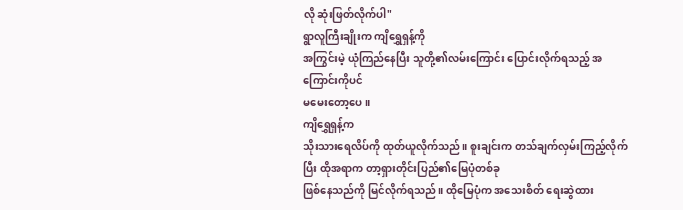လို ဆုံးဖြတ်လိုက်ပါ"
ရွာလူကြီးချိုးက ကျိရွှေရှန့်ကို
အကြွင်းမဲ့ ယုံကြည်နေပြီး သူတို့၏လမ်းကြောင်း ပြောင်းလိုက်ရသည့် အကြောင်းကိုပင်
မမေးတော့ပေ။
ကျိရွှေရှန့်က
သိုးသားရေလိပ်ကို ထုတ်ယူလိုက်သည်။ စူးချင်းက တသ်ချက်လှမ်းကြည့်လိုက်ပြီး ထိုအရာက တာ့ရှားတိုင်းပြည်၏မြေပုံတစ်ခု
ဖြစ်နေသည်ကို မြင်လိုက်ရသည်။ ထိုမြေပုံက အသေးစိတ် ရေးဆွဲထား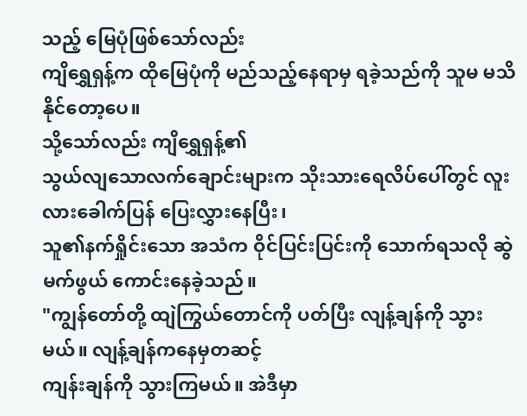သည့် မြေပုံဖြစ်သော်လည်း
ကျိရွှေရှန့်က ထိုမြေပုံကို မည်သည့်နေရာမှ ရခဲ့သည်ကို သူမ မသိနိုင်တော့ပေ။
သို့သော်လည်း ကျိရွှေရှန့်၏
သွယ်လျသောလက်ချောင်းများက သိုးသားရေလိပ်ပေါ်တွင် လူးလားခေါက်ပြန် ပြေးလွှားနေပြီး၊
သူ၏နက်ရှိုင်းသော အသံက ဝိုင်ပြင်းပြင်းကို သောက်ရသလို ဆွဲမက်ဖွယ် ကောင်းနေခဲ့သည်။
"ကျွန်တော်တို့ ထျဲကြွယ်တောင်ကို ပတ်ပြီး လျန့်ချန်ကို သွားမယ်။ လျန့်ချန်ကနေမှတဆင့်
ကျန်းချန်ကို သွားကြမယ်။ အဲဒီမှာ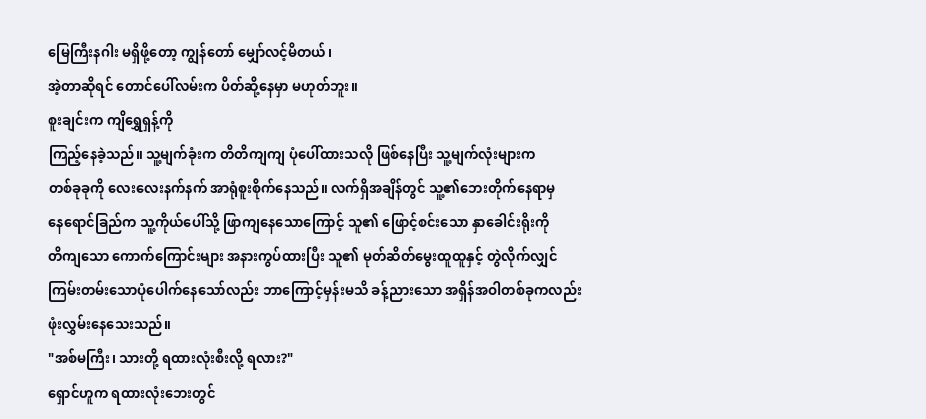မြေကြီးနဂါး မရှိဖို့တော့ ကျွန်တော် မျှော်လင့်မိတယ်၊
အဲ့တာဆိုရင် တောင်ပေါ်လမ်းက ပိတ်ဆို့နေမှာ မဟုတ်ဘူး။
စူးချင်းက ကျိရွှေရှန့်ကို
ကြည့်နေခဲ့သည်။ သူ့မျက်ခုံးက တိတိကျကျ ပုံပေါ်ထားသလို ဖြစ်နေပြီး သူ့မျက်လုံးများက
တစ်ခုခုကို လေးလေးနက်နက် အာရုံစူးစိုက်နေသည်။ လက်ရှိအချိန်တွင် သူ့၏ဘေးတိုက်နေရာမှ
နေရောင်ခြည်က သူ့ကိုယ်ပေါ်သို့ ဖြာကျနေသောကြောင့် သူ၏ ဖြောင့်စင်းသော နှာခေါင်းရိုးကို
တိကျသော ကောက်ကြောင်းများ အနားကွပ်ထားပြီး သူ၏ မုတ်ဆိတ်မွေးထူထူနှင့် တွဲလိုက်လျှင်
ကြမ်းတမ်းသောပုံပေါက်နေသော်လည်း ဘာကြောင့်မှန်းမသိ ခန့်ညားသော အရှိန်အဝါတစ်ခုကလည်း
ဖုံးလွှမ်းနေသေးသည်။
"အစ်မကြီး၊ သားတို့ ရထားလုံးစီးလို့ ရလား?"
ရှောင်ဟူက ရထားလုံးဘေးတွင်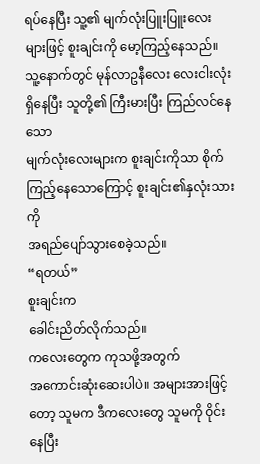ရပ်နေပြီး သူ့၏ မျက်လုံးပြူးပြူးလေးများဖြင့် စူးချင်းကို မော့ကြည့်နေသည်။
သူ့နောက်တွင် မုန်လာဥနီလေး လေးငါးလုံး ရှိနေပြီး သူတို့၏ ကြီးမားပြီး ကြည်လင်နေသော
မျက်လုံးလေးများက စူးချင်းကိုသာ စိုက်ကြည့်နေသောကြောင့် စူးချင်း၏နှလုံးသားကို
အရည်ပျော်သွားစေခဲ့သည်။
“ရတယ်”
စူးချင်းက
ခေါင်းညိတ်လိုက်သည်။
ကလေးတွေက ကုသဖို့အတွက်
အကောင်းဆုံးဆေးပါပဲ။ အများအားဖြင့်တော့ သူမက ဒီကလေးတွေ သူမကို ဝိုင်းနေပြီး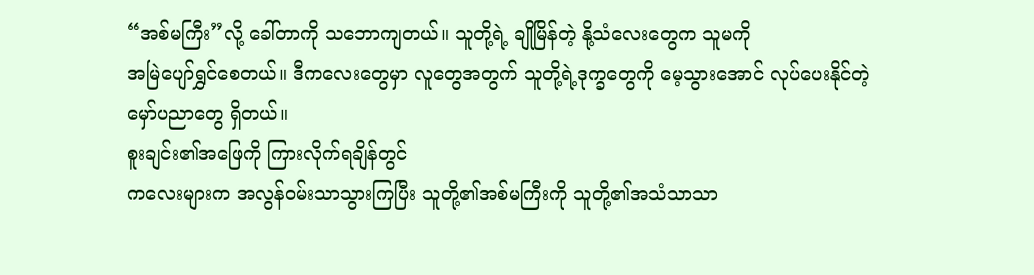“အစ်မကြီး”လို့ ခေါ်တာကို သဘောကျတယ်။ သူတို့ရဲ့ ချိုမြိန်တဲ့ နို့သံလေးတွေက သူမကို
အမြဲပျော်ရွှင်စေတယ်။ ဒီကလေးတွေမှာ လူတွေအတွက် သူတို့ရဲ့ဒုက္ခတွေကို မေ့သွားအောင် လုပ်ပေးနိုင်တဲ့
မှော်ပညာတွေ ရှိတယ်။
စူးချင်း၏အဖြေကို ကြားလိုက်ရချိန်တွင်
ကလေးများက အလွန်ဝမ်းသာသွားကြပြီး သူတို့၏အစ်မကြီးကို သူတို့၏အသံသာသာ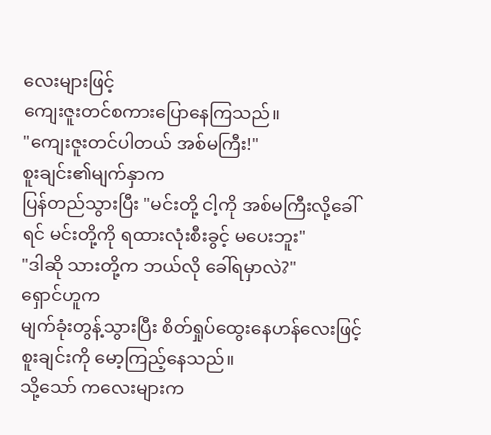လေးများဖြင့်
ကျေးဇူးတင်စကားပြောနေကြသည်။
"ကျေးဇူးတင်ပါတယ် အစ်မကြီး!"
စူးချင်း၏မျက်နှာက
ပြန်တည်သွားပြီး "မင်းတို့ ငါ့ကို အစ်မကြီးလို့ခေါ်ရင် မင်းတို့ကို ရထားလုံးစီးခွင့် မပေးဘူး"
"ဒါဆို သားတို့က ဘယ်လို ခေါ်ရမှာလဲ?"
ရှောင်ဟူက
မျက်ခုံးတွန့်သွားပြီး စိတ်ရှုပ်ထွေးနေဟန်လေးဖြင့် စူးချင်းကို မော့ကြည့်နေသည်။
သို့သော် ကလေးများက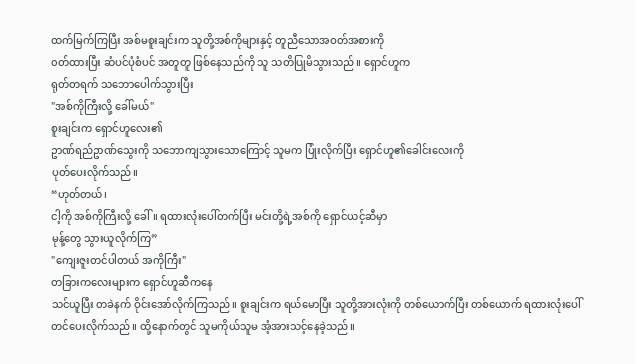ထက်မြက်ကြပြီး အစ်မစူးချင်းက သူတို့အစ်ကိုများနှင့် တူညီသောအဝတ်အစားကို
၀တ်ထားပြီး ဆံပင်ပုံစံပင် အတူတူ ဖြစ်နေသည်ကို သူ သတိပြုမိသွားသည်။ ရှောင်ဟူက
ရုတ်တရက် သဘောပေါက်သွားပြီး
"အစ်ကိုကြီးလို့ ခေါ်မယ်"
စူးချင်းက ရှောင်ဟူလေး၏
ဥာဏ်ရည်ဥာဏ်သွေးကို သဘောကျသွားသောကြောင့် သူမက ပြုံးလိုက်ပြီး ရှောင်ဟူ၏ခေါင်းလေးကို
ပုတ်ပေးလိုက်သည်။
“ဟုတ်တယ်၊
ငါ့ကို အစ်ကိုကြီးလို့ ခေါ်။ ရထားလုံးပေါ်တက်ပြီး မင်းတို့ရဲ့အစ်ကို ရှောင်ယင့်ဆီမှာ
မုန့်တွေ သွားယူလိုက်ကြ”
"ကျေးဇူးတင်ပါတယ် အကိုကြီး"
တခြားကလေးများက ရှောင်ဟူဆီကနေ
သင်ယူပြီး တခဲနက် ဝိုင်းအော်လိုက်ကြသည်။ စူးချင်းက ရယ်မောပြီး သူတို့အားလုံးကို တစ်ယောက်ပြီး တစ်ယောက် ရထားလုံးပေါ်
တင်ပေးလိုက်သည်။ ထို့နောက်တွင် သူမကိုယ်သူမ အံ့အားသင့်နေခဲ့သည်။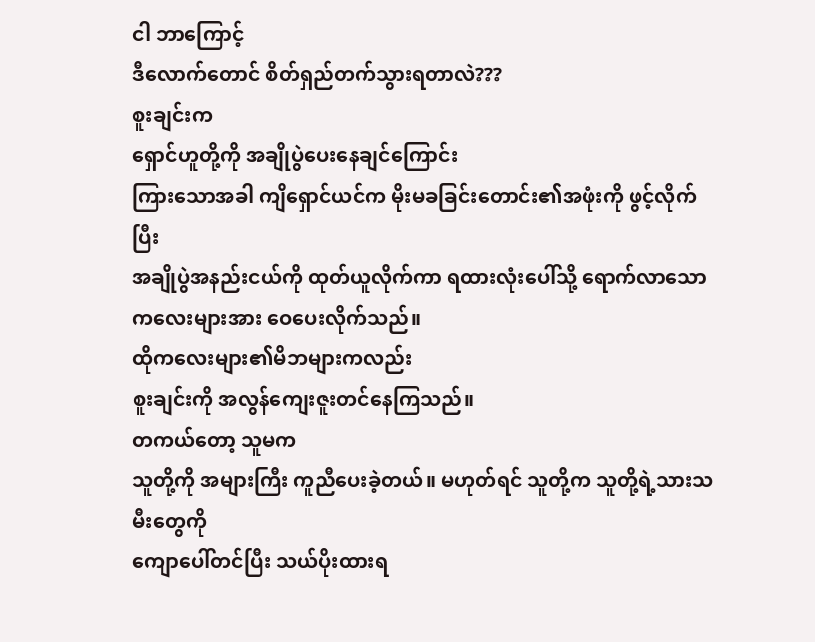ငါ ဘာကြောင့်
ဒီလောက်တောင် စိတ်ရှည်တက်သွားရတာလဲ???
စူးချင်းက
ရှောင်ဟူတို့ကို အချိုပွဲပေးနေချင်ကြောင်း
ကြားသောအခါ ကျိရှောင်ယင်က မိုးမခခြင်းတောင်း၏အဖုံးကို ဖွင့်လိုက်ပြီး
အချိုပွဲအနည်းငယ်ကို ထုတ်ယူလိုက်ကာ ရထားလုံးပေါ်သို့ ရောက်လာသော ကလေးများအား ဝေပေးလိုက်သည်။
ထိုကလေးများ၏မိဘများကလည်း
စူးချင်းကို အလွန်ကျေးဇူးတင်နေကြသည်။
တကယ်တော့ သူမက
သူတို့ကို အများကြီး ကူညီပေးခဲ့တယ်။ မဟုတ်ရင် သူတို့က သူတို့ရဲ့သားသမီးတွေကို
ကျောပေါ်တင်ပြီး သယ်ပိုးထားရ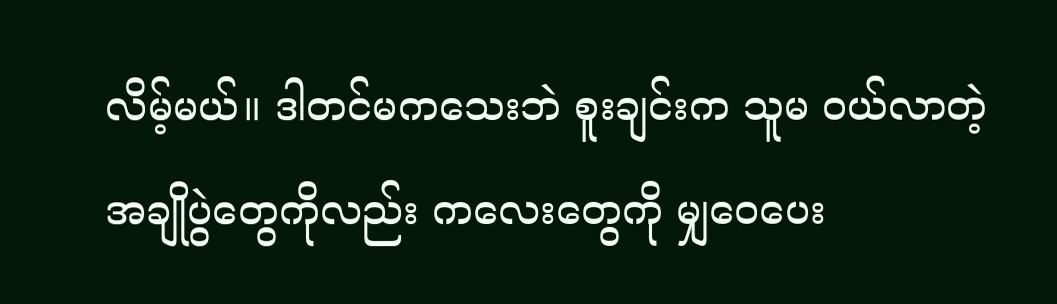လိမ့်မယ်။ ဒါတင်မကသေးဘဲ စူးချင်းက သူမ ဝယ်လာတဲ့
အချိုပွဲတွေကိုလည်း ကလေးတွေကို မျှဝေပေး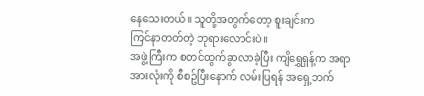နေသေးတယ်။ သူတို့အတွက်တော့ စူးချင်းက
ကြင်နာတတ်တဲ့ ဘုရားလောင်းပဲ။
အဖွဲ့ကြီးက စတင်ထွက်ခွာလာခဲ့ပြီး ကျိရွှေရှန့်က အရာအားလုံးကို စီစဥ်ပြီးနောက် လမ်းပြရန် အရှေ့ဘက်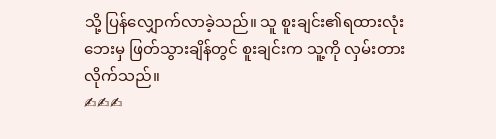သို့ ပြန်လျှောက်လာခဲ့သည်။ သူ စူးချင်း၏ရထားလုံးဘေးမှ ဖြတ်သွားချိန်တွင် စူးချင်းက သူ့ကို လှမ်းတားလိုက်သည်။
✍✍✍